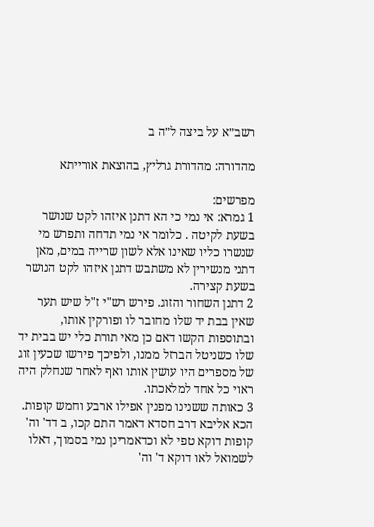רשב״א על ביצה ל״ה ב

מהדורה: מהדורת גרליץ, בהוצאת אורייתא

מפרשים:
1 גמרא: אי נמי כי הא דתנן איזהו לקט שנושר בשעת לקיטה . כלומר אי נמי תדחה ותפרש מי שנשרו כליו שאינו אלא לשון שרייה במים, מאן דתני מנשירין לא משתבש דתנן איזהו לקט הנושר בשעת קצירה.
2 דתנן השחור והזוג. פירש רש"י ז"ל שיש תער שאין בבת יד שלו מחובר לו ופורקין אותו, ובתוספות הקשו דאם כן מאי תורת כלי יש בבית יד שלו כשניטל הברזל ממנו, ולפיכך פירשו שכעין זוג של מספרים היו עושין אותו ואף לאחר שנחלק היה ראוי כל אחד למלאכתו.
3 כאותה ששנינו מפנין אפילו ארבע וחמש קופות. הכא אליבא דרב חסדא דאמר התם קכו, ב דד' וה' קופות דוקא טפי לא וכדאמרינן נמי בסמוך, דאלו לשמואל לאו דוקא ד' וה'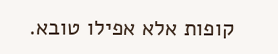קופות אלא אפילו טובא.